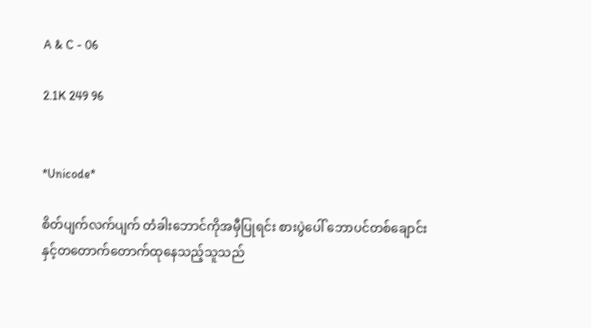A & C - 06

2.1K 249 96


*Unicode*

စိတ်ပျက်လက်ပျက် တံခါးဘောင်ကိုအမှီပြုရင်း စားပွဲပေါ် ဘောပင်တစ်ချောင်းနှင့်တတောက်တောက်ထုနေသည့်သူသည်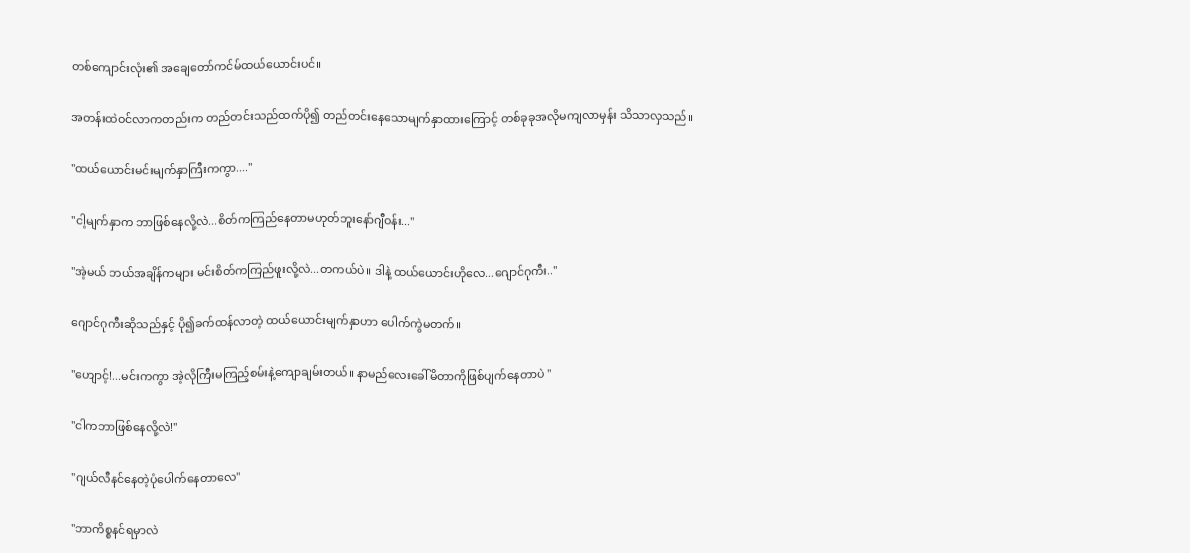တစ်ကျောင်းလုံး၏ အချေတော်ကင်မ်ထယ်ယောင်းပင်။

အတန်းထဲဝင်လာကတည်းက တည်တင်းသည်ထက်ပို၍ တည်တင်းနေသောမျက်နှာထားကြောင့် တစ်ခုခုအလိုမကျလာမှန်း သိသာလှသည်။

"ထယ်ယောင်းမင်းမျက်နှာကြီးကကွာ...."

"ငါ့မျက်နှာက ဘာဖြစ်နေလို့လဲ...စိတ်ကကြည်နေတာမဟုတ်ဘူးနော်ဂျီဝန်း..."

"အဲ့မယ် ဘယ်အချိန်ကများ မင်းစိတ်ကကြည်ဖူးလို့လဲ...တကယ်ပဲ။ ဒါနဲ့ ထယ်ယောင်းဟိုလေ...ဂျောင်ဂုကီး.."

ဂျောင်ဂုကီးဆိုသည်နှင့် ပို၍ခက်ထန်လာတဲ့ ထယ်ယောင်းမျက်နှာဟာ ပေါက်ကွဲမတက်။

"ဟျောင့်!...မင်းကကွာ အဲ့လိုကြီးမကြည့်စမ်းနဲ့ကျောချမ်းတယ်။ နာမည်လေးခေါ်မိတာကိုဖြစ်ပျက်နေတာပဲ "

"ငါကဘာဖြစ်နေလို့လဲ!"

"ဂျယ်လီနင်နေတဲ့ပုံပေါက်နေတာလေ"

"ဘာကိစ္စနင်ရမှာလဲ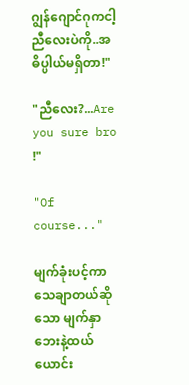ဂျွန်ဂျောင်ဂုကငါ့ညီလေးပဲကို..အဓိပ္ပါယ်မရှိတာ!"

"ညီလေး?...Are you sure bro !"

"Of course..."

မျက်ခုံးပင့်ကာသေချာတယ်ဆိုသော မျက်နှာဘေးနဲ့ထယ်ယောင်း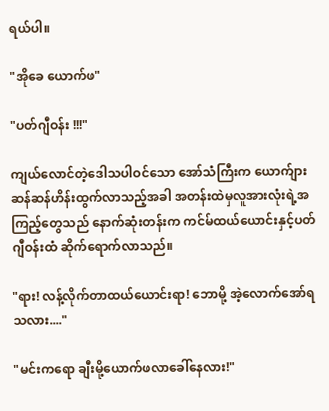ရယ်ပါ။

"အိုခေ ယောက်ဖ"

"ပတ်ဂျီဝန်း !!!"

ကျယ်လောင်တဲ့ဒေါသပါဝင်သော အော်သံကြီးက ယောက်ျားဆန်ဆန်ဟိန်းထွက်လာသည့်အခါ အတန်းထဲမှလူအားလုံးရဲ့အကြည့်တွေသည် နောက်ဆုံးတန်းက ကင်မ်ထယ်ယောင်းနှင့်ပတ်ဂျီဝန်းထံ ဆိုက်ရောက်လာသည်။

"ရား! လန့်လိုက်တာထယ်ယောင်းရာ! ဘောမို့ အဲ့လောက်အော်ရသလား...."

"မင်းကရော ချီးမို့ယောက်ဖလာခေါ်နေလား!"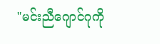"မင်းညီဂျောင်ဂုကို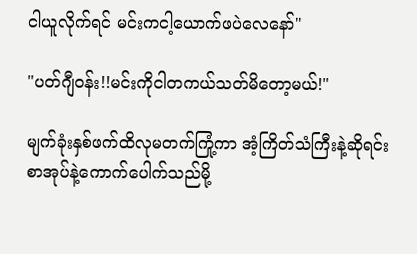ငါယူလိုက်ရင် မင်းကငါ့ယောက်ဖပဲလေနော်"

"ပတ်ဂျီဝန်း!!မင်းကိုငါတကယ်သတ်မိတော့မယ်!"

မျက်ခုံးနှစ်ဖက်ထိလုမတက်ကြုံ့ကာ အံ့ကြိတ်သံကြီးနဲ့ဆိုရင်း စာအုပ်နဲ့ကောက်ပေါက်သည်မို့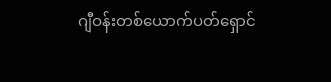ဂျီဝန်းတစ်ယောက်ပတ်ရှောင်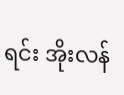ရင်း အိုးလန်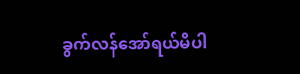ခွက်လန်အော်ရယ်မိပါ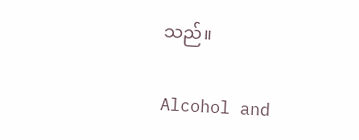သည်။

Alcohol and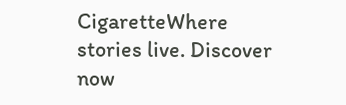CigaretteWhere stories live. Discover now